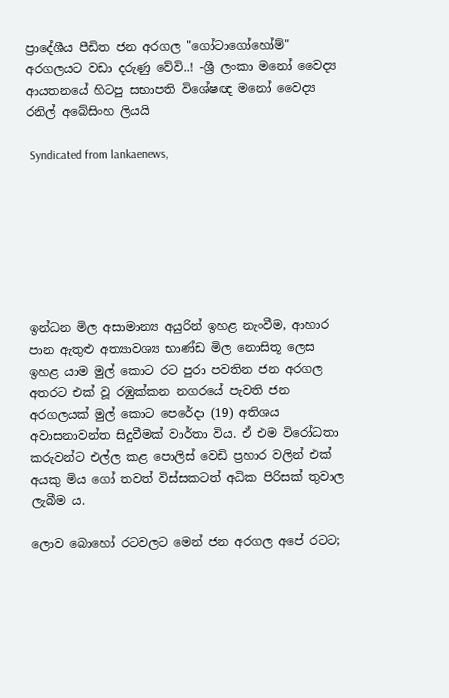ප්‍රාදේශීය පීඩිත ජන අරගල "ගෝටාගෝහෝම්" අරගලයට වඩා දරුණු වේවි..! -ශ්‍රී ලංකා මනෝ වෛද්‍ය ආයතනයේ හිටපු සභාපති විශේෂඥ මනෝ වෛද්‍ය රනිල් අබේසිංහ ලියයි

 Syndicated from lankaenews,







ඉන්ධන මිල අසාමාන්‍ය අයුරින් ඉහළ නැංවීම, ආහාර පාන ඇතුළු අත්‍යාවශ්‍ය භාණ්ඩ මිල නොසිතූ ලෙස ඉහළ යාම මුල් කොට රට පුරා පවතින ජන අරගල අතරට එක් වූ රඹුක්කන නගරයේ පැවති ජන අරගලයක් මුල් කොට පෙරේදා (19) අතිශය අවාසනාවන්ත සිදුවීමක් වාර්තා විය. ඒ එම විරෝධතා කරුවන්ට එල්ල කළ පොලිස් වෙඩි ප්‍රහාර වලින් එක් අයකු මිය ගෝ තවත් විස්සකටත් අධික පිරිසක් තුවාල ලැබීම ය.

ලොව බොහෝ රටවලට මෙන් ජන අරගල අපේ රටට;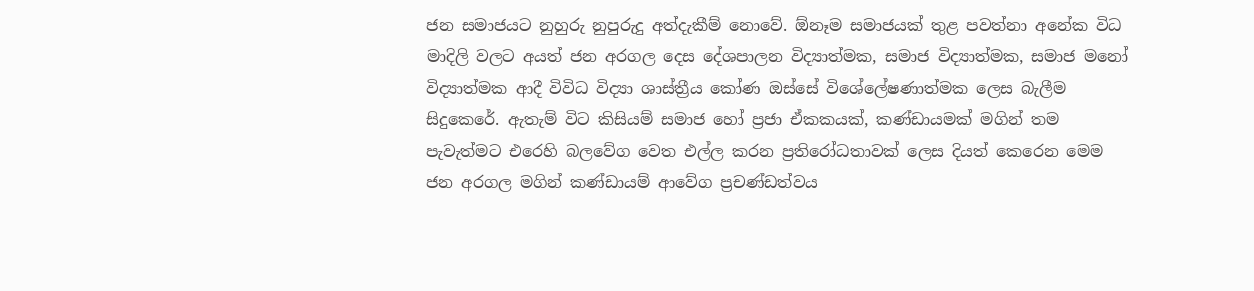ජන සමාජයට නුහුරු නුපුරුදු අත්දැකීම් නොවේ. ඕනෑම සමාජයක් තුළ පවත්නා අනේක විධ මාදිලි වලට අයත් ජන අරගල දෙස දේශපාලන විද්‍යාත්මක, සමාජ විද්‍යාත්මක, සමාජ මනෝ විද්‍යාත්මක ආදී විවිධ විද්‍යා ශාස්ත්‍රීය කෝණ ඔස්සේ විශේලේෂණාත්මක ලෙස බැලීම සිදුකෙරේ. ඇතැම් විට කිසියම් සමාජ හෝ ප්‍රජා ඒකකයක්, කණ්ඩායමක් මගින් තම පැවැත්මට එරෙහි බලවේග වෙත එල්ල කරන ප්‍රතිරෝධතාවක් ලෙස දියත් කෙරෙන මෙම ජන අරගල මගින් කණ්ඩායම් ආවේග ප්‍රචණ්ඩත්වය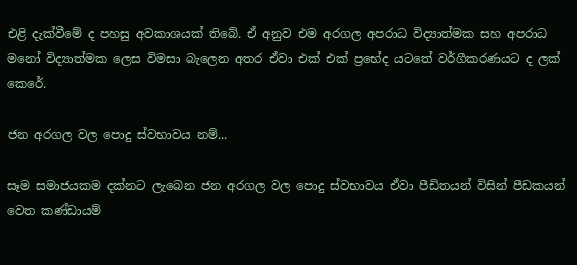එළි දැක්වීමේ ද පහසු අවකාශයක් තිබේ. ඒ අනුව එම අරගල අපරාධ විද්‍යාත්මක සහ අපරාධ මනෝ විද්‍යාත්මක ලෙස විමසා බැලෙන අතර ඒවා එක් එක් ප්‍රභේද යටතේ වර්ගීකරණයට ද ලක් කෙරේ.

ජන අරගල වල පොදු ස්වභාවය නම්...

සෑම සමාජයකම දක්නට ලැබෙන ජන අරගල වල පොදු ස්වභාවය ඒවා පීඩිතයන් විසින් පීඩකයන් වෙත කණ්ඩායම්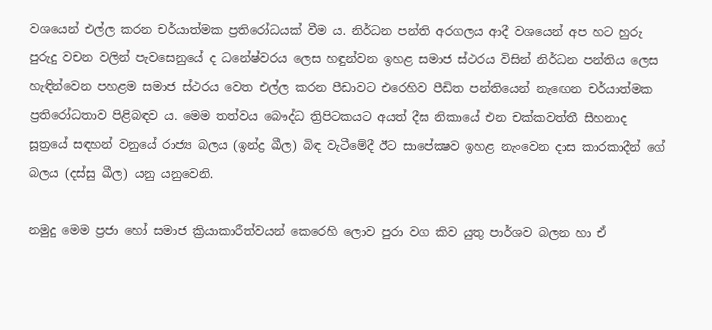වශයෙන් එල්ල කරන චර්යාත්මක ප්‍රතිරෝධයක් වීම ය. නිර්ධන පන්ති අරගලය ආදී වශයෙන් අප හට හුරු පුරුදු වචන වලින් පැවසෙනුයේ ද ධනේෂ්වරය ලෙස හඳුන්වන ඉහළ සමාජ ස්ථරය විසින් නිර්ධන පන්තිය ලෙස හැඳින්වෙන පහළම සමාජ ස්ථරය වෙත එල්ල කරන පීඩාවට එරෙහිව පීඩිත පන්තියෙන් නැඟෙන චර්යාත්මක ප්‍රතිරෝධතාව පිළිබඳව ය. මෙම තත්වය බෞද්ධ ත්‍රිපිටකයට අයත් දීඝ නිකායේ එන චක්කවත්තී සීහනාද සූත්‍රයේ සඳහන් වනුයේ රාජ්‍ය බලය (ඉන්ද්‍ර ඛීල) බිඳ වැටීමේදී ඊට සාපේක්‍ෂව ඉහළ නැංවෙන දාස කාරකාදීන් ගේ බලය (දස්සු ඛීල) යනු යනුවෙනි.

නමුදු මෙම ප්‍රජා හෝ සමාජ ක්‍රියාකාරීත්වයන් කෙරෙහි ලොව පුරා වග කිව යුතු පාර්ශව බලන හා ඒ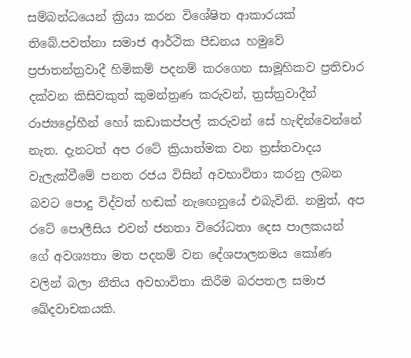සම්බන්ධයෙන් ක්‍රියා කරන විශේෂිත ආකාරයක් තිබේ.පවත්නා සමාජ ආර්ථික පීඩනය හමුවේ ප්‍රජාතන්ත්‍රවාදී හිමිකම් පදනම් කරගෙන සාමූහිකව ප්‍රතිචාර දක්වන කිසිවකුත් කුමන්ත්‍රණ කරුවන්, ත්‍රස්ත්‍රවාදීන් රාජ්‍යද්‍රෝහීන් හෝ කඩාකප්පල් කරුවන් සේ හැඳින්වෙන්නේ නැත. දැනටත් අප රටේ ක්‍රියාත්මක වන ත්‍රස්තවාදය වැලැක්වීමේ පනත රජය විසින් අවභාවිතා කරනු ලබන බවට පොදු විද්වත් හඬක් නැඟෙනුයේ එබැවිනි. නමුත්, අප රටේ පොලීසිය එවන් ජනතා විරෝධතා දෙස පාලකයන් ගේ අවශ්‍යතා මත පදනම් වන දේශපාලනමය කෝණ වලින් බලා නීතිය අවභාවිතා කිරීම බරපතල සමාජ ඛේදවාචකයකි.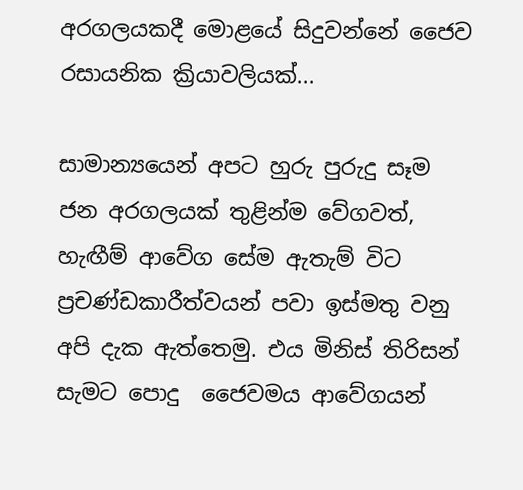අරගලයකදී මොළයේ සිදුවන්නේ ජෛව රසායනික ක්‍රියාවලියක්...

සාමාන්‍යයෙන් අපට හුරු පුරුදු සෑම ජන අරගලයක් තුළින්ම වේගවත්, හැඟීම් ආවේග සේම ඇතැම් විට ප්‍රචණ්ඩකාරීත්වයන් පවා ඉස්මතු වනු අපි දැක ඇත්තෙමු. එය මිනිස් තිරිසන් සැමට පොදු  ජෛවමය ආවේගයන්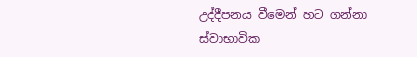උද්දීපනය වීමෙන් හට ගන්නා ස්වාභාවික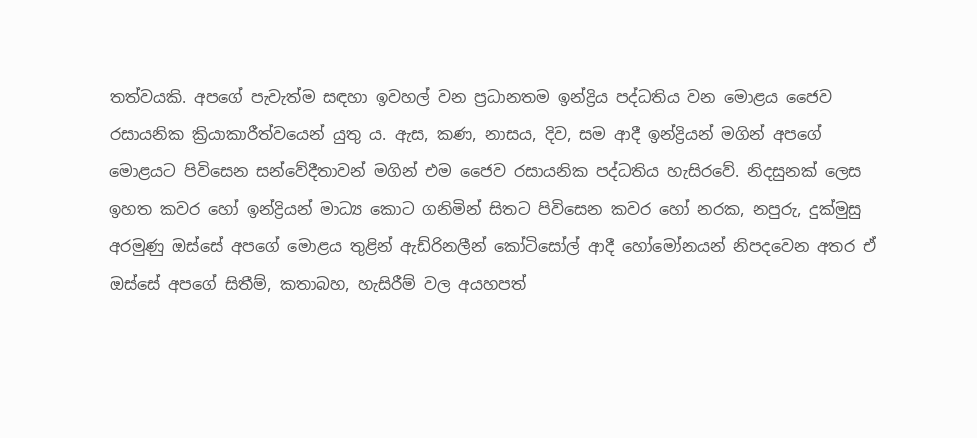තත්වයකි. අපගේ පැවැත්ම සඳහා ඉවහල් වන ප්‍රධානතම ඉන්ද්‍රිය පද්ධතිය වන මොළය ජෛව රසායනික ක්‍රියාකාරීත්වයෙන් යුතු ය. ඇස, කණ, නාසය, දිව, සම ආදී ඉන්ද්‍රියන් මගින් අපගේ මොළයට පිවිසෙන සන්වේදීතාවන් මගින් එම ජෛව රසායනික පද්ධතිය හැසිරවේ. නිදසුනක් ලෙස ඉහත කවර හෝ ඉන්ද්‍රියන් මාධ්‍ය කොට ගනිමින් සිතට පිවිසෙන කවර හෝ නරක, නපුරු, දුක්මුසු අරමුණු ඔස්සේ අපගේ මොළය තුළින් ඇඩ්රිනලීන් කෝටිසෝල් ආදී හෝමෝනයන් නිපදවෙන අතර ඒ ඔස්සේ අපගේ සිතීම්, කතාබහ, හැසිරීම් වල අයහපත්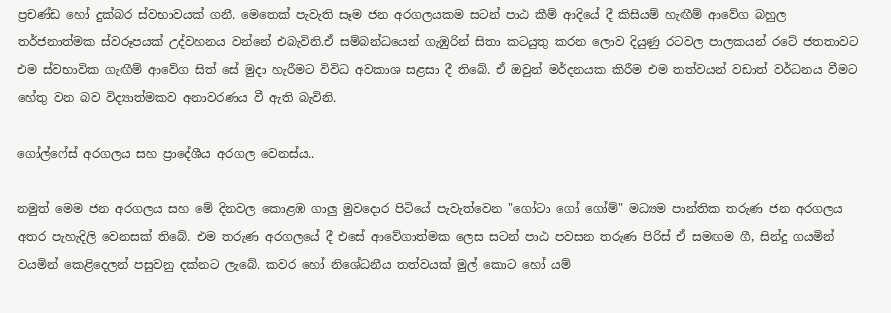ප්‍රචණ්ඩ හෝ දුක්බර ස්වභාවයක් ගනී. මෙතෙක් පැවැති සෑම ජන අරගලයකම සටන් පාඨ කීම් ආදියේ දී කිසියම් හැඟීම් ආවේග බහුල තර්ජනාත්මක ස්වරූපයක් උද්වහනය වන්නේ එබැවිනි.ඒ සම්බන්ධයෙන් ගැඹුරින් සිතා කටයුතු කරන ලොව දියුණු රටවල පාලකයන් රටේ ජතතාවට එම ස්වභාවික ගැඟීම් ආවේග සිත් සේ මුදා හැරීමට විවිධ අවකාශ සළසා දී තිබේ. ඒ ඔවුන් මර්දනයක කිරීම එම තත්වයන් වඩාත් වර්ධනය වීමට හේතු වන බව විද්‍යාත්මකව අනාවරණය වී ඇති බැවිනි.

ගෝල්ෆේස් අරගලය සහ ප්‍රාදේශීය අරගල වෙනස්ය..

නමුත් මෙම ජන අරගලය සහ මේ දිනවල කොළඹ ගාලු මුවදොර පිටියේ පැවැත්වෙන "ගෝටා ගෝ ගෝම්" මධ්‍යම පාන්තික තරුණ ජන අරගලය අතර පැහැදිලි වෙනසක් තිබේ. එම තරුණ අරගලයේ දී එසේ ආවේගාත්මක ලෙස සටන් පාඨ පවසන තරුණ පිරිස් ඒ සමඟම ගී, සින්දු ගයමින් වයමින් කෙළිදෙලන් පසුවනු දක්නට ලැබේ. කවර හෝ නිශේධනීය තත්වයක් මුල් කොට හෝ යම්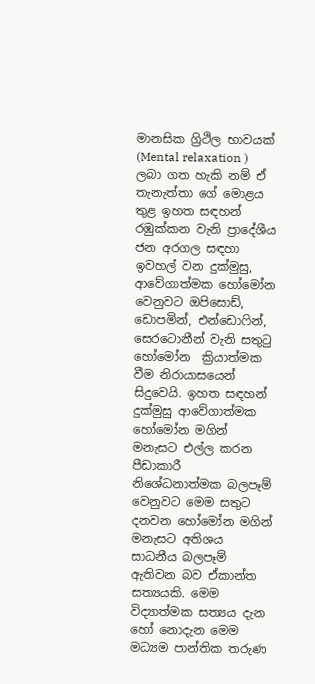මානසික ග්‍රිථිල භාවයක් (Mental relaxation ) ලබා ගත හැකි නම් ඒ තැනැත්තා ගේ මොළය තුළ ඉහත සඳහන් රඹුක්කන වැනි ප්‍රාදේශීය ජන අරගල සඳහා ඉවහල් වන දුක්මුසු, ආවේගාත්මක හෝමෝන වෙනුවට ඔපිසොඩ්, ඩොපමින්, එන්ඩොෆින්, සෙරටොනීන් වැනි සතුටු හෝමෝන  ක්‍රියාත්මක වීම නිරායාසයෙන් සිදුවෙයි. ඉහත සඳහන් දුක්මුසු ආවේගාත්මක හෝමෝන මගින් මනැසට එල්ල කරන පීඩාකාරී නිශේධනාත්මක බලපෑම් වෙනුවට මෙම සතුට දනවන හෝමෝන මගින් මනැසට අතිශය සාධනීය බලපෑම් ඇතිවන බව ඒකාන්ත සත්‍යයකි. මෙම විද්‍යාත්මක සත්‍යය දැන හෝ නොදැන මෙම මධ්‍යම පාන්තික තරුණ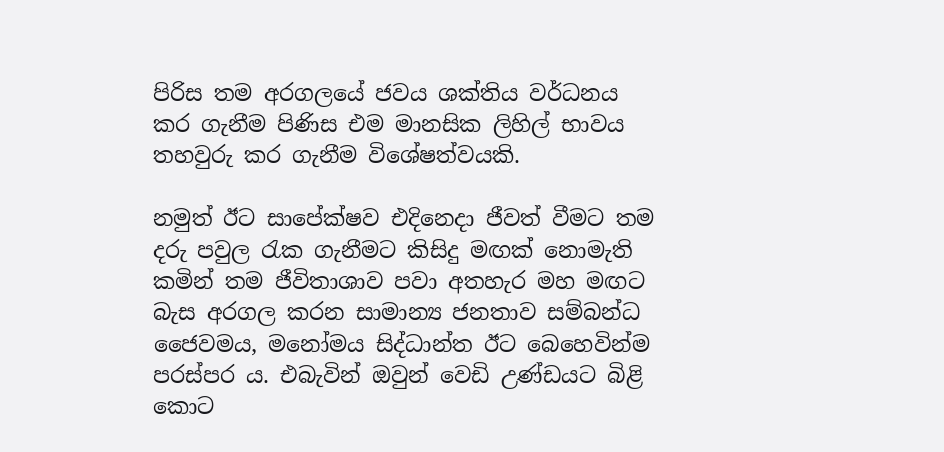පිරිස තම අරගලයේ ජවය ශක්තිය වර්ධනය කර ගැනීම පිණිස එම මානසික ලිහිල් භාවය තහවුරු කර ගැනීම විශේෂත්වයකි.

නමුත් ඊට සාපේක්ෂව එදිනෙදා ජීවත් වීමට තම දරු පවුල රැක ගැනීමට කිසිදු මඟක් නොමැති කමින් තම ජීවිතාශාව පවා අතහැර මහ මඟට බැස අරගල කරන සාමාන්‍ය ජනතාව සම්බන්ධ  ජෛවමය, මනෝමය සිද්ධාන්ත ඊට බෙහෙවින්ම පරස්පර ය. එබැවින් ඔවුන් වෙඩි උණ්ඩයට බිළි කොට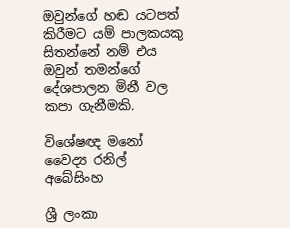ඔවුන්ගේ හඬ යටපත් කිරීමට යම් පාලකයකු සිතන්නේ නම් එය ඔවුන් තමන්ගේ දේශපාලන මිනී වල කපා ගැනීමකි.

විශේෂඥ මනෝ වෛද්‍ය රනිල් අබේසිංහ

ශ්‍රී ලංකා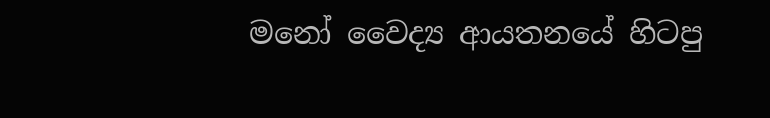මනෝ වෛද්‍ය ආයතනයේ හිටපු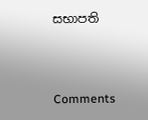සභාපති



Comments